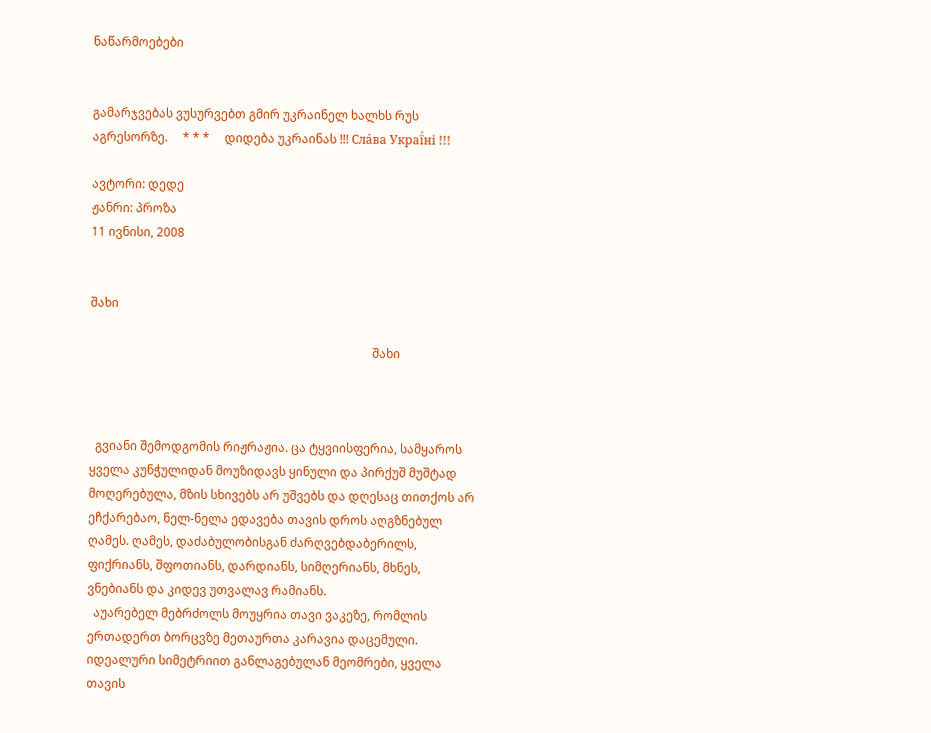ნაწარმოებები


გამარჯვებას ვუსურვებთ გმირ უკრაინელ ხალხს რუს აგრესორზე.     * * *     დიდება უკრაინას !!! Сла́ва Украї́ні !!!

ავტორი: დედე
ჟანრი: პროზა
11 ივნისი, 2008


შახი

                                                                                              შახი



  გვიანი შემოდგომის რიჟრაჟია. ცა ტყვიისფერია, სამყაროს ყველა კუნჭულიდან მოუზიდავს ყინული და პირქუშ მუშტად მოღერებულა, მზის სხივებს არ უშვებს და დღესაც თითქოს არ ეჩქარებაო, ნელ-ნელა ედავება თავის დროს აღგზნებულ ღამეს. ღამეს, დაძაბულობისგან ძარღვებდაბერილს, ფიქრიანს, შფოთიანს, დარდიანს, სიმღერიანს, მხნეს, ვნებიანს და კიდევ უთვალავ რამიანს.
  აუარებელ მებრძოლს მოუყრია თავი ვაკეზე, რომლის ერთადერთ ბორცვზე მეთაურთა კარავია დაცემული. იდეალური სიმეტრიით განლაგებულან მეომრები, ყველა თავის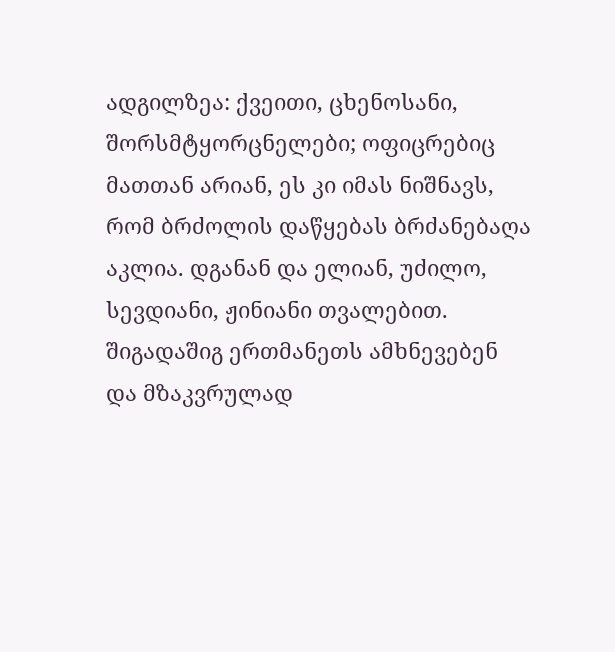ადგილზეა: ქვეითი, ცხენოსანი, შორსმტყორცნელები; ოფიცრებიც  მათთან არიან, ეს კი იმას ნიშნავს, რომ ბრძოლის დაწყებას ბრძანებაღა აკლია. დგანან და ელიან, უძილო, სევდიანი, ჟინიანი თვალებით. შიგადაშიგ ერთმანეთს ამხნევებენ და მზაკვრულად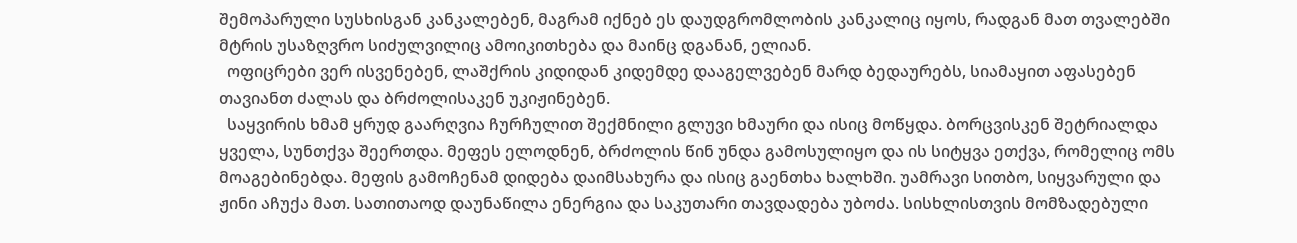შემოპარული სუსხისგან კანკალებენ, მაგრამ იქნებ ეს დაუდგრომლობის კანკალიც იყოს, რადგან მათ თვალებში მტრის უსაზღვრო სიძულვილიც ამოიკითხება და მაინც დგანან, ელიან.
  ოფიცრები ვერ ისვენებენ, ლაშქრის კიდიდან კიდემდე დააგელვებენ მარდ ბედაურებს, სიამაყით აფასებენ თავიანთ ძალას და ბრძოლისაკენ უკიჟინებენ.
  საყვირის ხმამ ყრუდ გაარღვია ჩურჩულით შექმნილი გლუვი ხმაური და ისიც მოწყდა. ბორცვისკენ შეტრიალდა ყველა, სუნთქვა შეერთდა. მეფეს ელოდნენ, ბრძოლის წინ უნდა გამოსულიყო და ის სიტყვა ეთქვა, რომელიც ომს მოაგებინებდა. მეფის გამოჩენამ დიდება დაიმსახურა და ისიც გაენთხა ხალხში. უამრავი სითბო, სიყვარული და ჟინი აჩუქა მათ. სათითაოდ დაუნაწილა ენერგია და საკუთარი თავდადება უბოძა. სისხლისთვის მომზადებული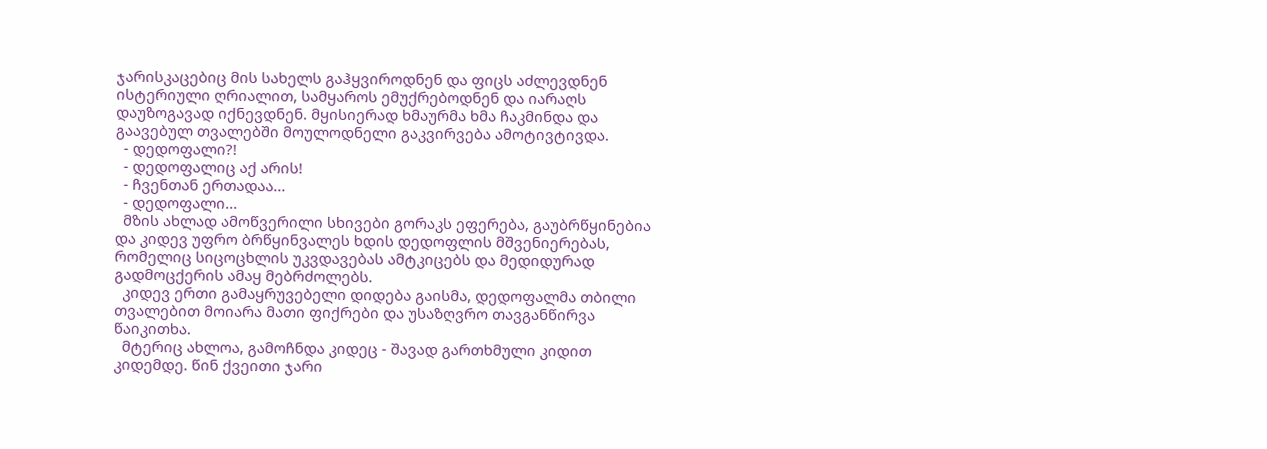ჯარისკაცებიც მის სახელს გაჰყვიროდნენ და ფიცს აძლევდნენ ისტერიული ღრიალით, სამყაროს ემუქრებოდნენ და იარაღს დაუზოგავად იქნევდნენ. მყისიერად ხმაურმა ხმა ჩაკმინდა და გაავებულ თვალებში მოულოდნელი გაკვირვება ამოტივტივდა.
  - დედოფალი?!
  - დედოფალიც აქ არის!
  - ჩვენთან ერთადაა...
  - დედოფალი...
  მზის ახლად ამოწვერილი სხივები გორაკს ეფერება, გაუბრწყინებია და კიდევ უფრო ბრწყინვალეს ხდის დედოფლის მშვენიერებას, რომელიც სიცოცხლის უკვდავებას ამტკიცებს და მედიდურად გადმოცქერის ამაყ მებრძოლებს.
  კიდევ ერთი გამაყრუვებელი დიდება გაისმა, დედოფალმა თბილი თვალებით მოიარა მათი ფიქრები და უსაზღვრო თავგანწირვა წაიკითხა.
  მტერიც ახლოა, გამოჩნდა კიდეც - შავად გართხმული კიდით კიდემდე. წინ ქვეითი ჯარი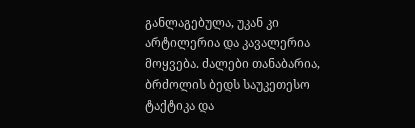განლაგებულა, უკან კი არტილერია და კავალერია მოყვება. ძალები თანაბარია, ბრძოლის ბედს საუკეთესო ტაქტიკა და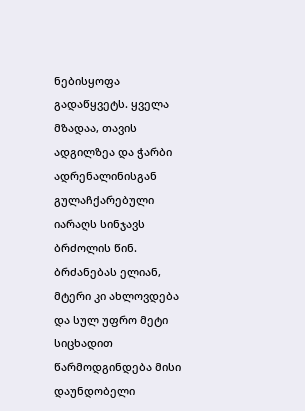ნებისყოფა გადაწყვეტს. ყველა მზადაა, თავის ადგილზეა და ჭარბი ადრენალინისგან გულაჩქარებული იარაღს სინჯავს ბრძოლის წინ. ბრძანებას ელიან, მტერი კი ახლოვდება და სულ უფრო მეტი სიცხადით წარმოდგინდება მისი დაუნდობელი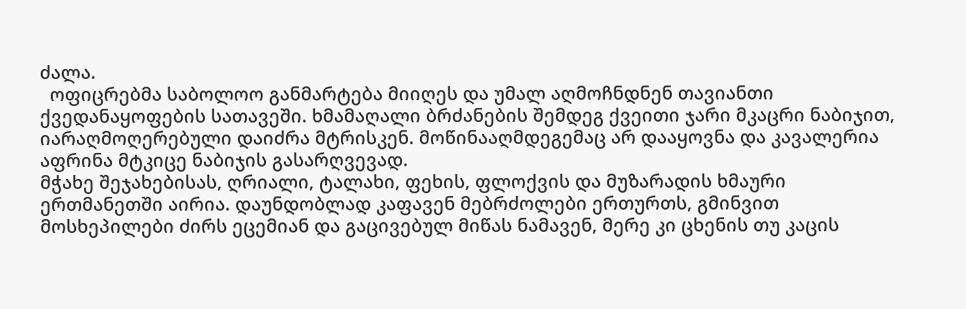ძალა.
  ოფიცრებმა საბოლოო განმარტება მიიღეს და უმალ აღმოჩნდნენ თავიანთი ქვედანაყოფების სათავეში. ხმამაღალი ბრძანების შემდეგ ქვეითი ჯარი მკაცრი ნაბიჯით, იარაღმოღერებული დაიძრა მტრისკენ. მოწინააღმდეგემაც არ დააყოვნა და კავალერია აფრინა მტკიცე ნაბიჯის გასარღვევად.
მჭახე შეჯახებისას, ღრიალი, ტალახი, ფეხის, ფლოქვის და მუზარადის ხმაური ერთმანეთში აირია. დაუნდობლად კაფავენ მებრძოლები ერთურთს, გმინვით მოსხეპილები ძირს ეცემიან და გაცივებულ მიწას ნამავენ, მერე კი ცხენის თუ კაცის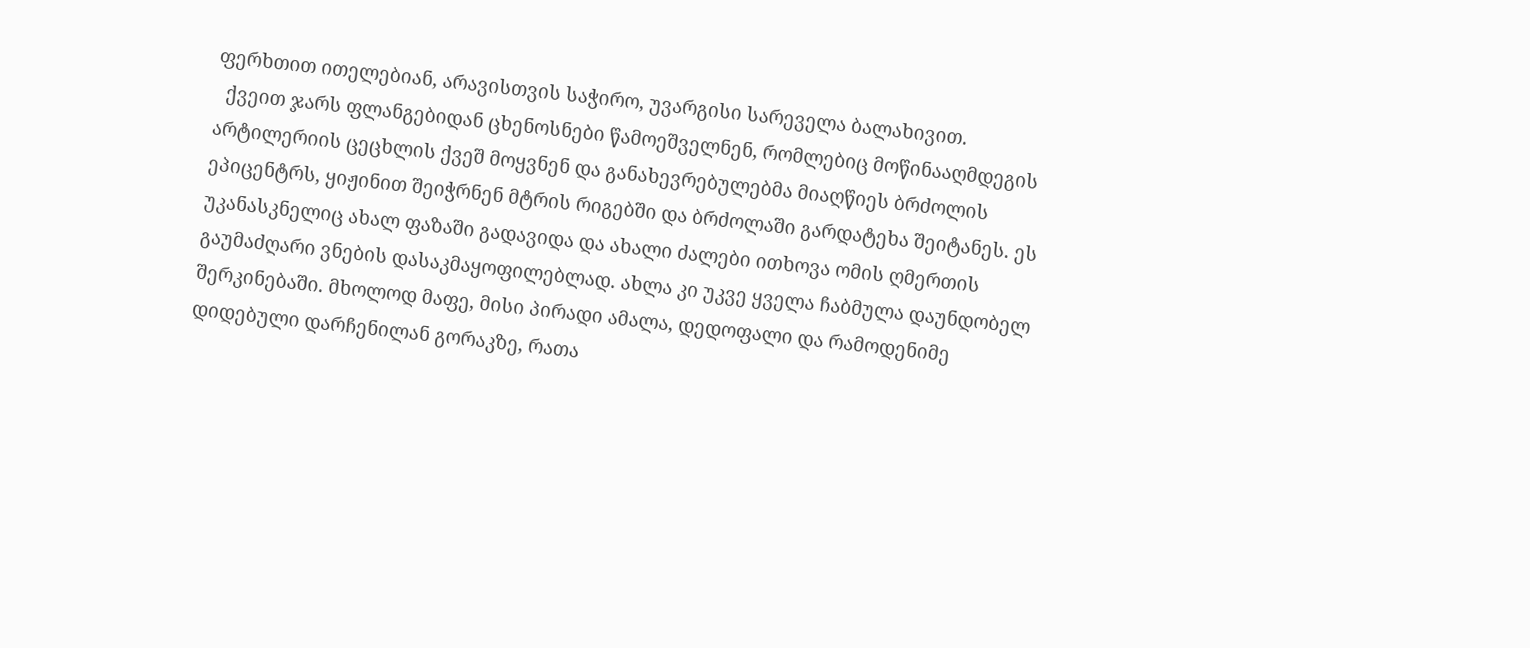ფერხთით ითელებიან, არავისთვის საჭირო, უვარგისი სარეველა ბალახივით.
  ქვეით ჯარს ფლანგებიდან ცხენოსნები წამოეშველნენ, რომლებიც მოწინააღმდეგის არტილერიის ცეცხლის ქვეშ მოყვნენ და განახევრებულებმა მიაღწიეს ბრძოლის ეპიცენტრს, ყიჟინით შეიჭრნენ მტრის რიგებში და ბრძოლაში გარდატეხა შეიტანეს. ეს უკანასკნელიც ახალ ფაზაში გადავიდა და ახალი ძალები ითხოვა ომის ღმერთის გაუმაძღარი ვნების დასაკმაყოფილებლად. ახლა კი უკვე ყველა ჩაბმულა დაუნდობელ შერკინებაში. მხოლოდ მაფე, მისი პირადი ამალა, დედოფალი და რამოდენიმე დიდებული დარჩენილან გორაკზე, რათა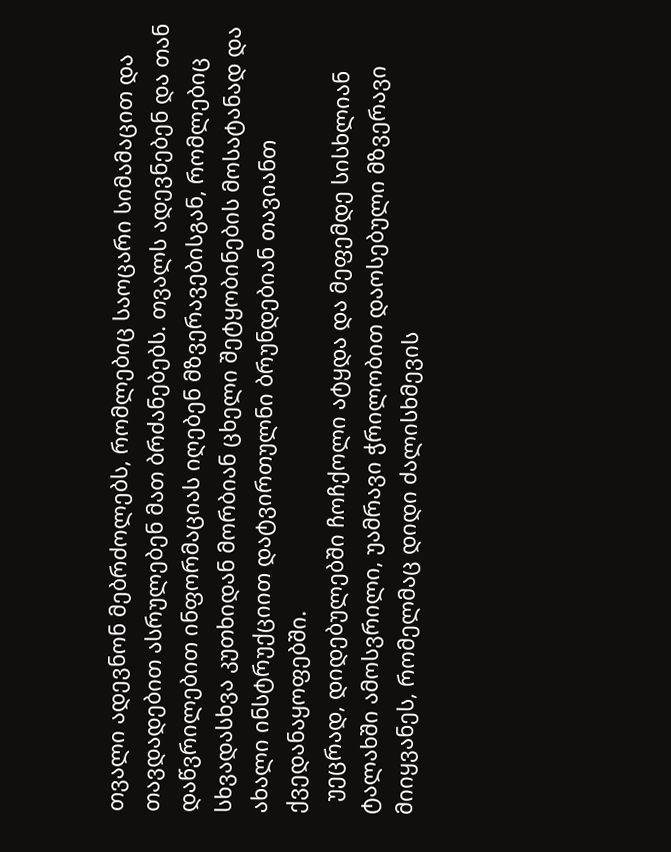თვალი ადევნონ მებრძოლებს, რომლებიც საოცარი სიმამაცით და თავდადებით ასრულებენ მათ ბრძანებებს. თვალს ადევნებენ და თან დაწვრილებით ინფორმაციას იღებენ მზვერავებისგან, რომლებიც სხვადასხვა კუთხიდან მორბიან ცხელი შეტყობინების მოსატანად და ახალი ინსტრუქციით დატვირთულნი ბრუნდებიან თავიანთ ქვედანაყოფებში.
  უეცრად, დიდებულებში ჩოჩქოლი ატყდა და მეფემდე სისხლიან ტალახში ამოსვრილი, უამრავი ჭრილობით დაოსებული მზვერავი მიიყვანეს, რომელმაც დიდი ძალისხმევის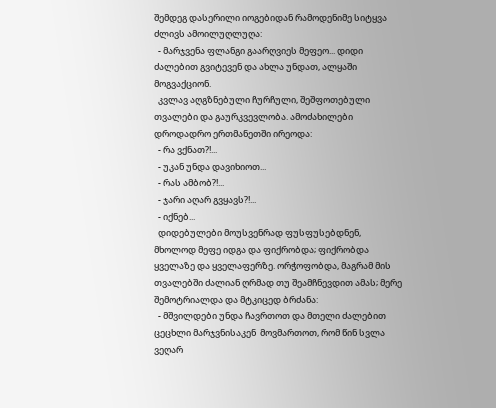შემდეგ დასერილი იოგებიდან რამოდენიმე სიტყვა ძლივს ამოილუღლუღა:
  - მარჯვენა ფლანგი გაარღვიეს მეფეო... დიდი ძალებით გვიტევენ და ახლა უნდათ, ალყაში მოგვაქციონ.
  კვლავ აღგზნებული ჩურჩული, შეშფოთებული თვალები და გაურკვევლობა. ამოძახილები დროდადრო ერთმანეთში ირეოდა:
  - რა ვქნათ?!...
  - უკან უნდა დავიხიოთ...
  - რას ამბობ?!...
  - ჯარი აღარ გვყავს?!...
  - იქნებ...
  დიდებულები მოუსვენრად ფუსფუსებდნენ, მხოლოდ მეფე იდგა და ფიქრობდა; ფიქრობდა ყველაზე და ყველაფერზე. ორჭოფობდა, მაგრამ მის თვალებში ძალიან ღრმად თუ შეამჩნევდით ამას; მერე შემოტრიალდა და მტკიცედ ბრძანა:
  - მშვილდები უნდა ჩავრთოთ და მთელი ძალებით ცეცხლი მარჯვნისაკენ  მოვმართოთ, რომ წინ სვლა ვეღარ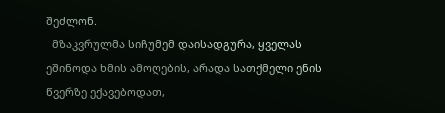შეძლონ.
  მზაკვრულმა სიჩუმემ დაისადგურა, ყველას ეშინოდა ხმის ამოღების, არადა სათქმელი ენის წვერზე ექავებოდათ,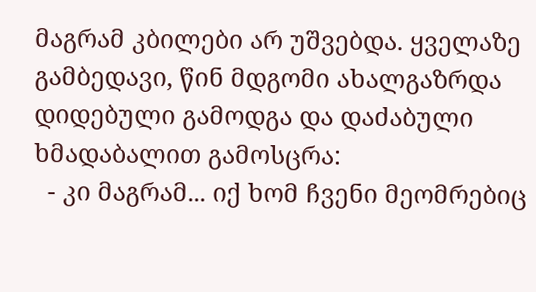მაგრამ კბილები არ უშვებდა. ყველაზე გამბედავი, წინ მდგომი ახალგაზრდა დიდებული გამოდგა და დაძაბული ხმადაბალით გამოსცრა:
  - კი მაგრამ... იქ ხომ ჩვენი მეომრებიც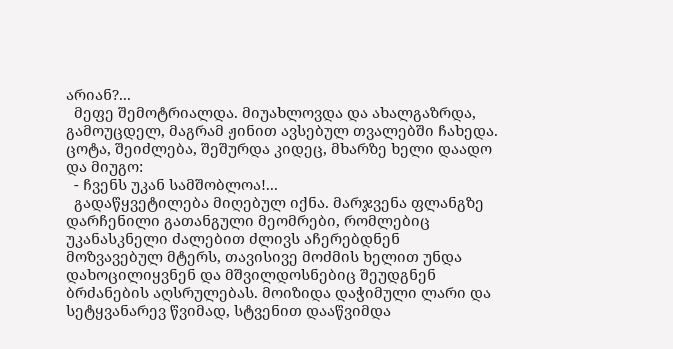არიან?...
  მეფე შემოტრიალდა. მიუახლოვდა და ახალგაზრდა, გამოუცდელ, მაგრამ ჟინით ავსებულ თვალებში ჩახედა. ცოტა, შეიძლება, შეშურდა კიდეც, მხარზე ხელი დაადო და მიუგო:
  - ჩვენს უკან სამშობლოა!...
  გადაწყვეტილება მიღებულ იქნა. მარჯვენა ფლანგზე დარჩენილი გათანგული მეომრები, რომლებიც უკანასკნელი ძალებით ძლივს აჩერებდნენ მოზვავებულ მტერს, თავისივე მოძმის ხელით უნდა დახოცილიყვნენ და მშვილდოსნებიც შეუდგნენ ბრძანების აღსრულებას. მოიზიდა დაჭიმული ლარი და სეტყვანარევ წვიმად, სტვენით დააწვიმდა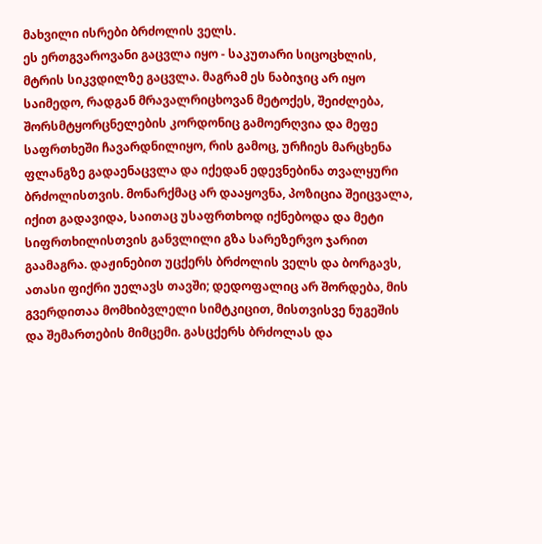მახვილი ისრები ბრძოლის ველს.
ეს ერთგვაროვანი გაცვლა იყო - საკუთარი სიცოცხლის, მტრის სიკვდილზე გაცვლა. მაგრამ ეს ნაბიჯიც არ იყო საიმედო, რადგან მრავალრიცხოვან მეტოქეს, შეიძლება, შორსმტყორცნელების კორდონიც გამოერღვია და მეფე საფრთხეში ჩავარდნილიყო, რის გამოც, ურჩიეს მარცხენა ფლანგზე გადაენაცვლა და იქედან ედევნებინა თვალყური ბრძოლისთვის. მონარქმაც არ დააყოვნა, პოზიცია შეიცვალა, იქით გადავიდა, საითაც უსაფრთხოდ იქნებოდა და მეტი სიფრთხილისთვის განვლილი გზა სარეზერვო ჯარით გაამაგრა. დაჟინებით უცქერს ბრძოლის ველს და ბორგავს, ათასი ფიქრი უელავს თავში; დედოფალიც არ შორდება, მის გვერდითაა მომხიბვლელი სიმტკიცით, მისთვისვე ნუგეშის და შემართების მიმცემი. გასცქერს ბრძოლას და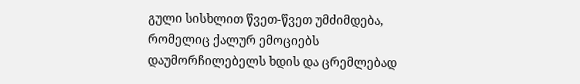გული სისხლით წვეთ-წვეთ უმძიმდება, რომელიც ქალურ ემოციებს დაუმორჩილებელს ხდის და ცრემლებად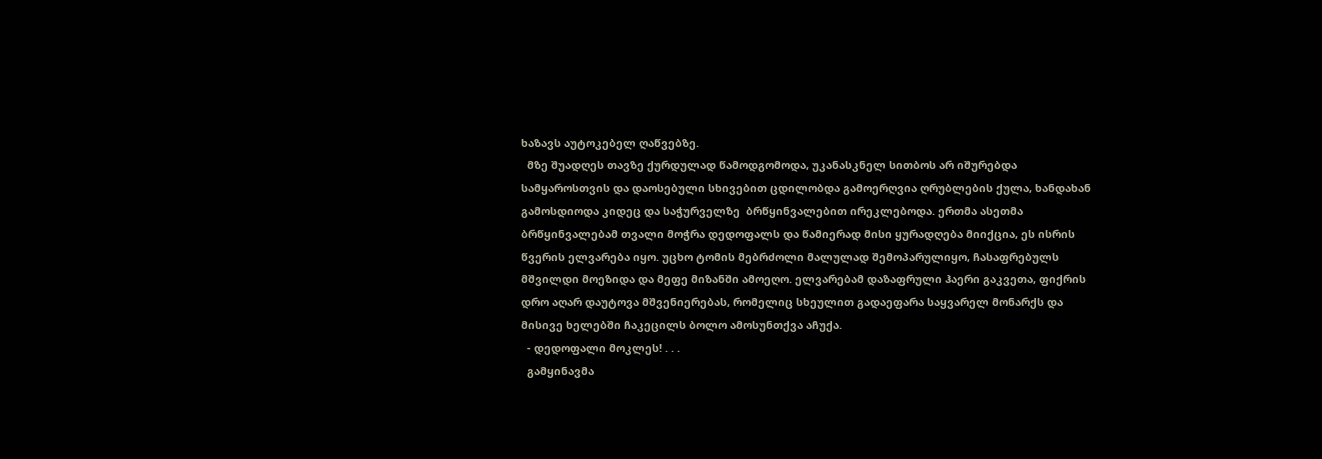ხაზავს აუტოკებელ ღაწვებზე.
  მზე შუადღეს თავზე ქურდულად წამოდგომოდა, უკანასკნელ სითბოს არ იშურებდა სამყაროსთვის და დაოსებული სხივებით ცდილობდა გამოერღვია ღრუბლების ქულა, ხანდახან გამოსდიოდა კიდეც და საჭურველზე  ბრწყინვალებით ირეკლებოდა. ერთმა ასეთმა ბრწყინვალებამ თვალი მოჭრა დედოფალს და წამიერად მისი ყურადღება მიიქცია, ეს ისრის წვერის ელვარება იყო. უცხო ტომის მებრძოლი მალულად შემოპარულიყო, ჩასაფრებულს მშვილდი მოეზიდა და მეფე მიზანში ამოეღო. ელვარებამ დაზაფრული ჰაერი გაკვეთა, ფიქრის დრო აღარ დაუტოვა მშვენიერებას, რომელიც სხეულით გადაეფარა საყვარელ მონარქს და მისივე ხელებში ჩაკეცილს ბოლო ამოსუნთქვა აჩუქა.
  - დედოფალი მოკლეს! . . .
  გამყინავმა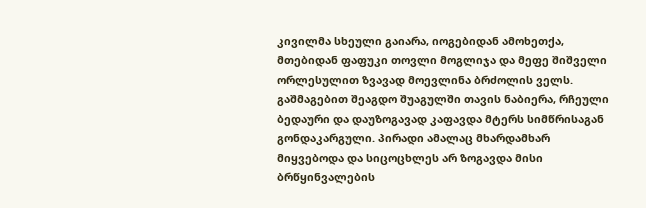კივილმა სხეული გაიარა, იოგებიდან ამოხეთქა, მთებიდან ფაფუკი თოვლი მოგლიჯა და მეფე შიშველი ორლესულით ზვავად მოევლინა ბრძოლის ველს. გაშმაგებით შეაგდო შუაგულში თავის ნაბიერა, რჩეული ბედაური და დაუზოგავად კაფავდა მტერს სიმწრისაგან გონდაკარგული. პირადი ამალაც მხარდამხარ მიყვებოდა და სიცოცხლეს არ ზოგავდა მისი ბრწყინვალების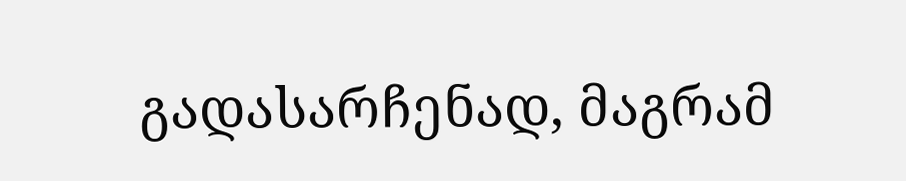გადასარჩენად, მაგრამ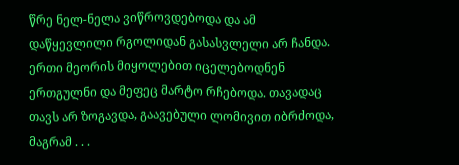წრე ნელ-ნელა ვიწროვდებოდა და ამ დაწყევლილი რგოლიდან გასასვლელი არ ჩანდა. ერთი მეორის მიყოლებით იცელებოდნენ ერთგულნი და მეფეც მარტო რჩებოდა. თავადაც თავს არ ზოგავდა, გაავებული ლომივით იბრძოდა, მაგრამ . . .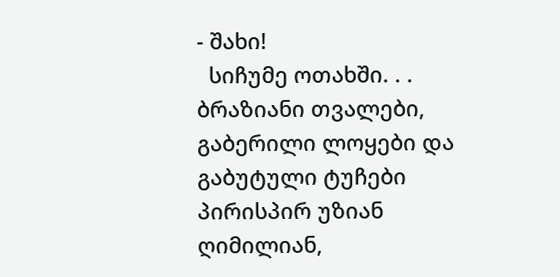- შახი!
  სიჩუმე ოთახში. . . ბრაზიანი თვალები, გაბერილი ლოყები და გაბუტული ტუჩები პირისპირ უზიან ღიმილიან,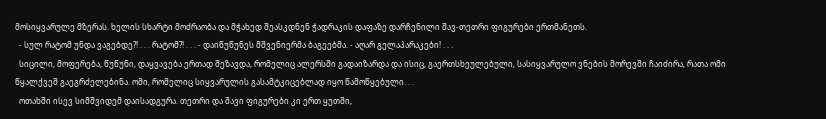მოსიყვარულე მზერას. ხელის სხარტი მოძრაობა და მჭახედ შეასკდნენ ჭადრაკის დაფაზე დარჩენილი შავ-თეთრი ფიგურები ერთმანეთს.
  - სულ რატომ უნდა ვაგებდე?! . . . რატომ?! . . . - დაიწუწუნეს მშვენიერმა ბაგეებმა. - აღარ გელაპარაკები! . . .
  სიცილი, მოფერება, წუწუნი, დაყვავება ერთად შეზავდა, რომელიც ალერსში გადაიზარდა და ისიც, გაერთსხეულებული, სასიყვარულო ვნების მორევში ჩაიძირა, რათა ომი წყალქვეშ გაეგრძელებინა. ომი, რომელიც სიყვარულის გასამტკიცებლად იყო წამოწყებული. . .
  ოთახში ისევ სიმშვიდემ დაისადგურა. თეთრი და შავი ფიგურები კი ერთ ყუთში,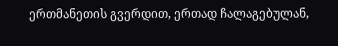ერთმანეთის გვერდით, ერთად ჩალაგებულან,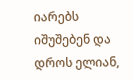იარებს იშუშებენ და დროს ელიან,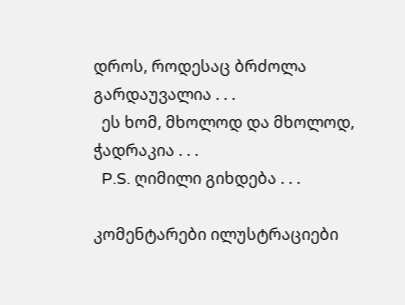დროს, როდესაც ბრძოლა გარდაუვალია . . .
  ეს ხომ, მხოლოდ და მხოლოდ, ჭადრაკია . . .
  P.S. ღიმილი გიხდება . . .

კომენტარები ილუსტრაციები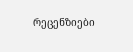რეცენზიები